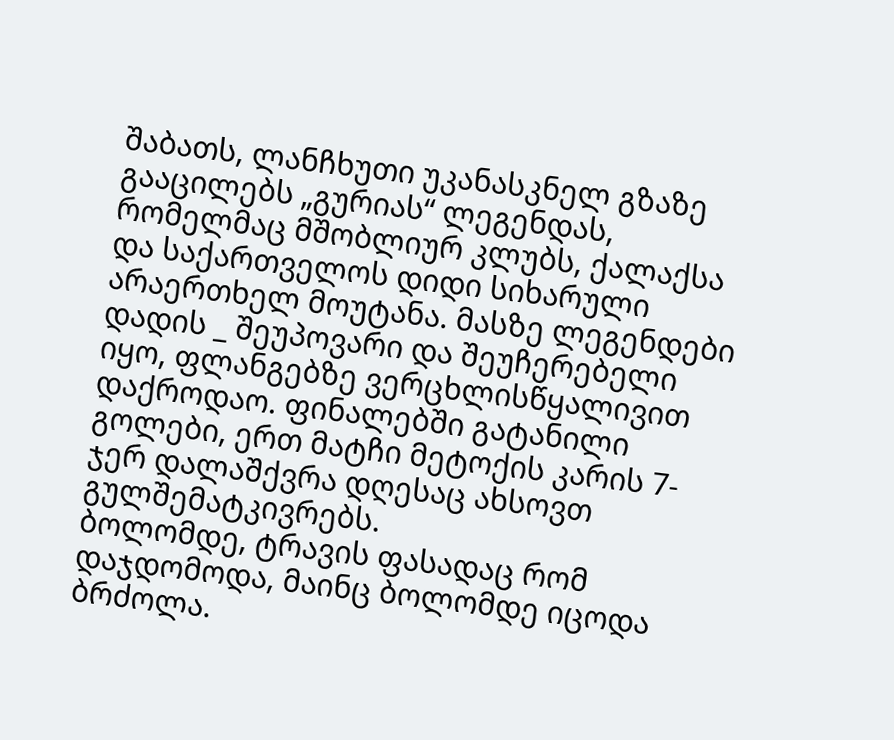შაბათს, ლანჩხუთი უკანასკნელ გზაზე გააცილებს „გურიას“ ლეგენდას, რომელმაც მშობლიურ კლუბს, ქალაქსა და საქართველოს დიდი სიხარული არაერთხელ მოუტანა. მასზე ლეგენდები დადის _ შეუპოვარი და შეუჩერებელი იყო, ფლანგებზე ვერცხლისწყალივით დაქროდაო. ფინალებში გატანილი გოლები, ერთ მატჩი მეტოქის კარის 7-ჯერ დალაშქვრა დღესაც ახსოვთ გულშემატკივრებს.
ბოლომდე, ტრავის ფასადაც რომ დაჯდომოდა, მაინც ბოლომდე იცოდა ბრძოლა.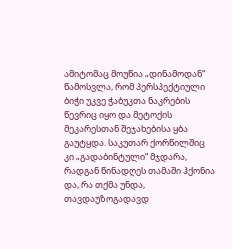ამიტომაც მოუწია „დინამოდან“ წამოსვლა, რომ პერსპექტიული ბიჭი უკვე ჭაბუკთა ნაკრების წევრიც იყო და მეტოქის მეკარესთან შეჯახებისა ყბა გაუტყდა. საკუთარ ქორწილშიც კი „გადაბინტული“ მჯდარა, რადგან წინადღეს თამაში ჰქონია და, რა თქმა უნდა, თავდაუზოგადავდ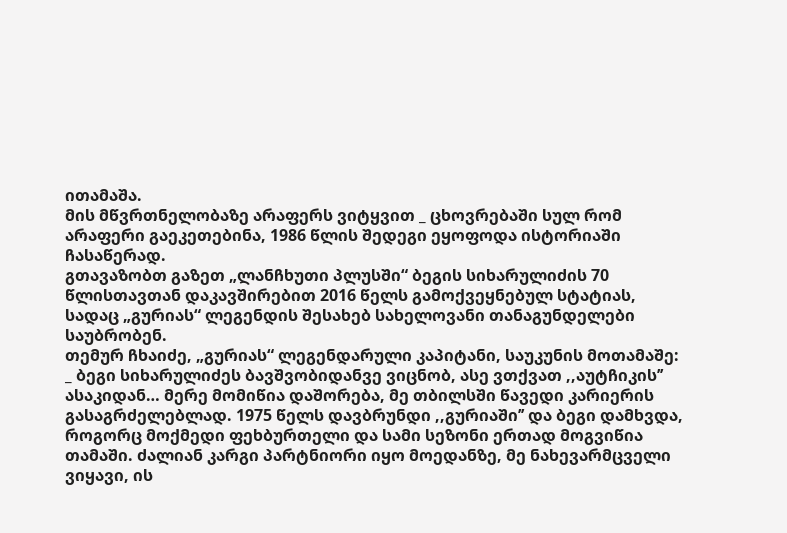ითამაშა.
მის მწვრთნელობაზე არაფერს ვიტყვით _ ცხოვრებაში სულ რომ არაფერი გაეკეთებინა, 1986 წლის შედეგი ეყოფოდა ისტორიაში ჩასაწერად.
გთავაზობთ გაზეთ „ლანჩხუთი პლუსში“ ბეგის სიხარულიძის 70 წლისთავთან დაკავშირებით 2016 წელს გამოქვეყნებულ სტატიას, სადაც „გურიას“ ლეგენდის შესახებ სახელოვანი თანაგუნდელები საუბრობენ.
თემურ ჩხაიძე, „გურიას“ ლეგენდარული კაპიტანი, საუკუნის მოთამაშე:
_ ბეგი სიხარულიძეს ბავშვობიდანვე ვიცნობ, ასე ვთქვათ ,,აუტჩიკის’’ ასაკიდან… მერე მომიწია დაშორება, მე თბილსში წავედი კარიერის გასაგრძელებლად. 1975 წელს დავბრუნდი ,,გურიაში’’ და ბეგი დამხვდა, როგორც მოქმედი ფეხბურთელი და სამი სეზონი ერთად მოგვიწია თამაში. ძალიან კარგი პარტნიორი იყო მოედანზე, მე ნახევარმცველი ვიყავი, ის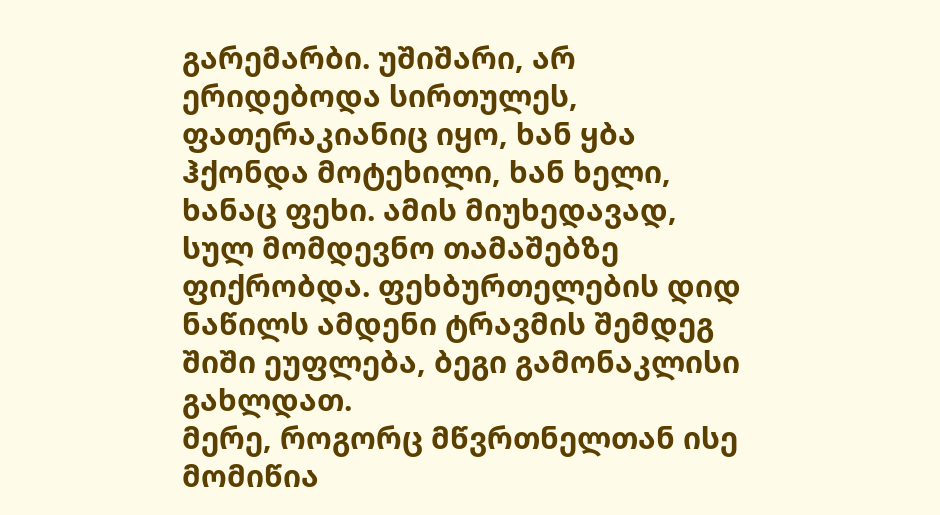გარემარბი. უშიშარი, არ ერიდებოდა სირთულეს, ფათერაკიანიც იყო, ხან ყბა ჰქონდა მოტეხილი, ხან ხელი, ხანაც ფეხი. ამის მიუხედავად, სულ მომდევნო თამაშებზე ფიქრობდა. ფეხბურთელების დიდ ნაწილს ამდენი ტრავმის შემდეგ შიში ეუფლება, ბეგი გამონაკლისი გახლდათ.
მერე, როგორც მწვრთნელთან ისე მომიწია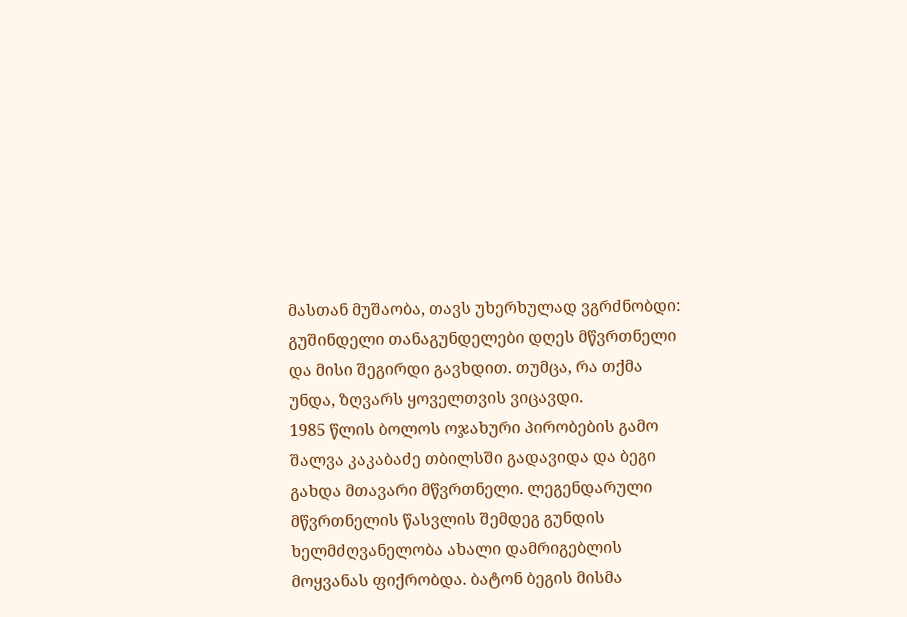მასთან მუშაობა, თავს უხერხულად ვგრძნობდი: გუშინდელი თანაგუნდელები დღეს მწვრთნელი და მისი შეგირდი გავხდით. თუმცა, რა თქმა უნდა, ზღვარს ყოველთვის ვიცავდი.
1985 წლის ბოლოს ოჯახური პირობების გამო შალვა კაკაბაძე თბილსში გადავიდა და ბეგი გახდა მთავარი მწვრთნელი. ლეგენდარული მწვრთნელის წასვლის შემდეგ გუნდის ხელმძღვანელობა ახალი დამრიგებლის მოყვანას ფიქრობდა. ბატონ ბეგის მისმა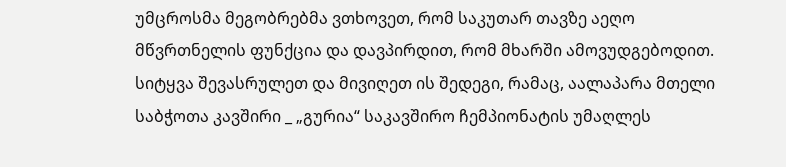უმცროსმა მეგობრებმა ვთხოვეთ, რომ საკუთარ თავზე აეღო მწვრთნელის ფუნქცია და დავპირდით, რომ მხარში ამოვუდგებოდით. სიტყვა შევასრულეთ და მივიღეთ ის შედეგი, რამაც, აალაპარა მთელი საბჭოთა კავშირი _ „გურია“ საკავშირო ჩემპიონატის უმაღლეს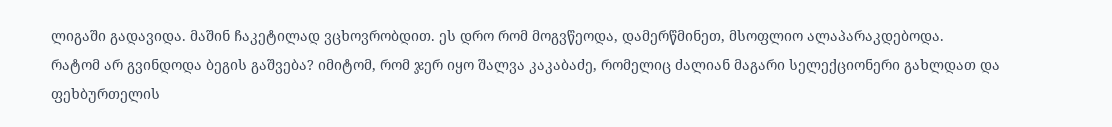ლიგაში გადავიდა. მაშინ ჩაკეტილად ვცხოვრობდით. ეს დრო რომ მოგვწეოდა, დამერწმინეთ, მსოფლიო ალაპარაკდებოდა.
რატომ არ გვინდოდა ბეგის გაშვება? იმიტომ, რომ ჯერ იყო შალვა კაკაბაძე, რომელიც ძალიან მაგარი სელექციონერი გახლდათ და ფეხბურთელის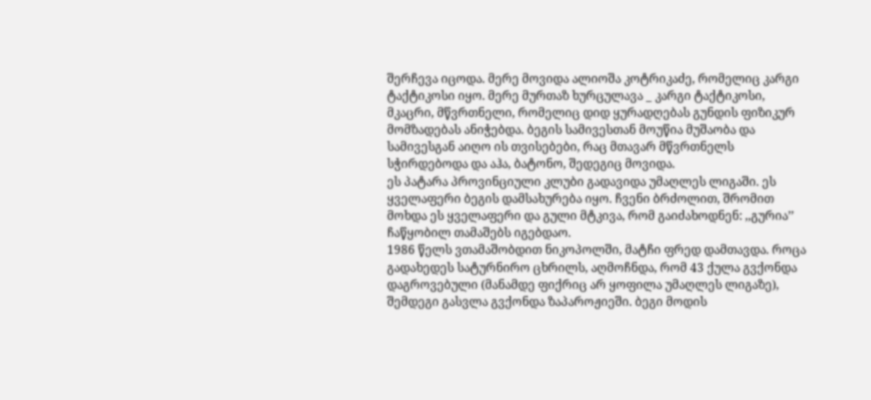შერჩევა იცოდა. მერე მოვიდა ალიოშა კოტრიკაძე, რომელიც კარგი ტაქტიკოსი იყო. მერე მურთაზ ხურცულავა _ კარგი ტაქტიკოსი, მკაცრი, მწვრთნელი, რომელიც დიდ ყურადღებას გუნდის ფიზიკურ მომზადებას ანიჭებდა. ბეგის სამივესთან მოუწია მუშაობა და სამივესგან აიღო ის თვისებები, რაც მთავარ მწვრთნელს სჭირდებოდა და აჰა, ბატონო, შედეგიც მოვიდა.
ეს პატარა პროვინციული კლუბი გადავიდა უმაღლეს ლიგაში. ეს ყველაფერი ბეგის დამსახურება იყო. ჩვენი ბრძოლით, შრომით მოხდა ეს ყველაფერი და გული მტკივა, რომ გაიძახოდნენ: ,,გურია’’ ჩაწყობილ თამაშებს იგებდაო.
1986 წელს ვთამაშობდით ნიკოპოლში, მატჩი ფრედ დამთავდა. როცა გადახედეს სატურნირო ცხრილს, აღმოჩნდა, რომ 43 ქულა გვქონდა დაგროვებული (მანამდე ფიქრიც არ ყოფილა უმაღლეს ლიგაზე), შემდეგი გასვლა გვქონდა ზაპაროჟიეში. ბეგი მოდის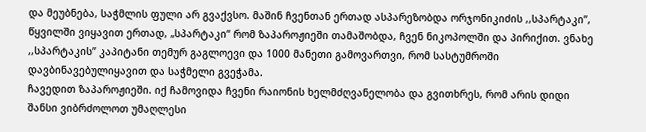და მეუბნება, საჭმლის ფული არ გვაქვსო. მაშინ ჩვენთან ერთად ასპარეზობდა ორჯონიკიძის ,,სპარტაკი’’, წყვილში ვიყავით ერთად, „სპარტაკი“ რომ ზაპაროჟიეში თამაშობდა, ჩვენ ნიკოპოლში და პირიქით. ვნახე ,,სპარტაკის’’ კაპიტანი თემურ გაგლოევი და 1000 მანეთი გამოვართვი, რომ სასტუმროში დავბინავებულიყავით და საჭმელი გვეჭამა.
ჩავედით ზაპაროჟიეში. იქ ჩამოვიდა ჩვენი რაიონის ხელმძღვანელობა და გვითხრეს, რომ არის დიდი შანსი ვიბრძოლოთ უმაღლესი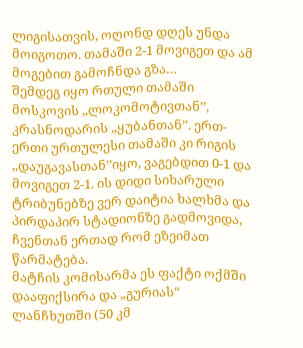ლიგისათვის, ოღონდ დღეს უნდა მოიგოთო. თამაში 2-1 მოვიგეთ და ამ მოგებით გამოჩნდა გზა…
შემდეგ იყო რთული თამაში მოსკოვის ,,ლოკომოტივთან’’, კრასნოდარის ,,ყუბანთან’’. ერთ-ერთი ურთულესი თამაში კი რიგის ,,დაუგავასთან’’იყო, ვაგებდით 0-1 და მოვიგეთ 2-1. ის დიდი სიხარული ტრიბუნებზე ვერ დაიტია ხალხმა და პირდაპირ სტადიონზე გადმოვიდა, ჩვენთან ერთად რომ ეზეიმათ წარმატება.
მატჩის კომისარმა ეს ფაქტი ოქმში დააფიქსირა და „გურიას“ ლანჩხუთში (50 კმ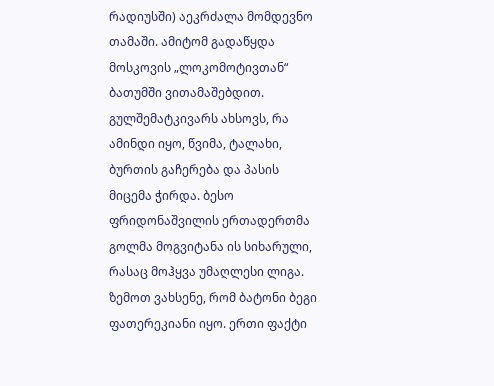რადიუსში) აეკრძალა მომდევნო თამაში. ამიტომ გადაწყდა მოსკოვის „ლოკომოტივთან“ ბათუმში ვითამაშებდით. გულშემატკივარს ახსოვს, რა ამინდი იყო, წვიმა, ტალახი, ბურთის გაჩერება და პასის მიცემა ჭირდა. ბესო ფრიდონაშვილის ერთადერთმა გოლმა მოგვიტანა ის სიხარული, რასაც მოჰყვა უმაღლესი ლიგა.
ზემოთ ვახსენე, რომ ბატონი ბეგი ფათერეკიანი იყო. ერთი ფაქტი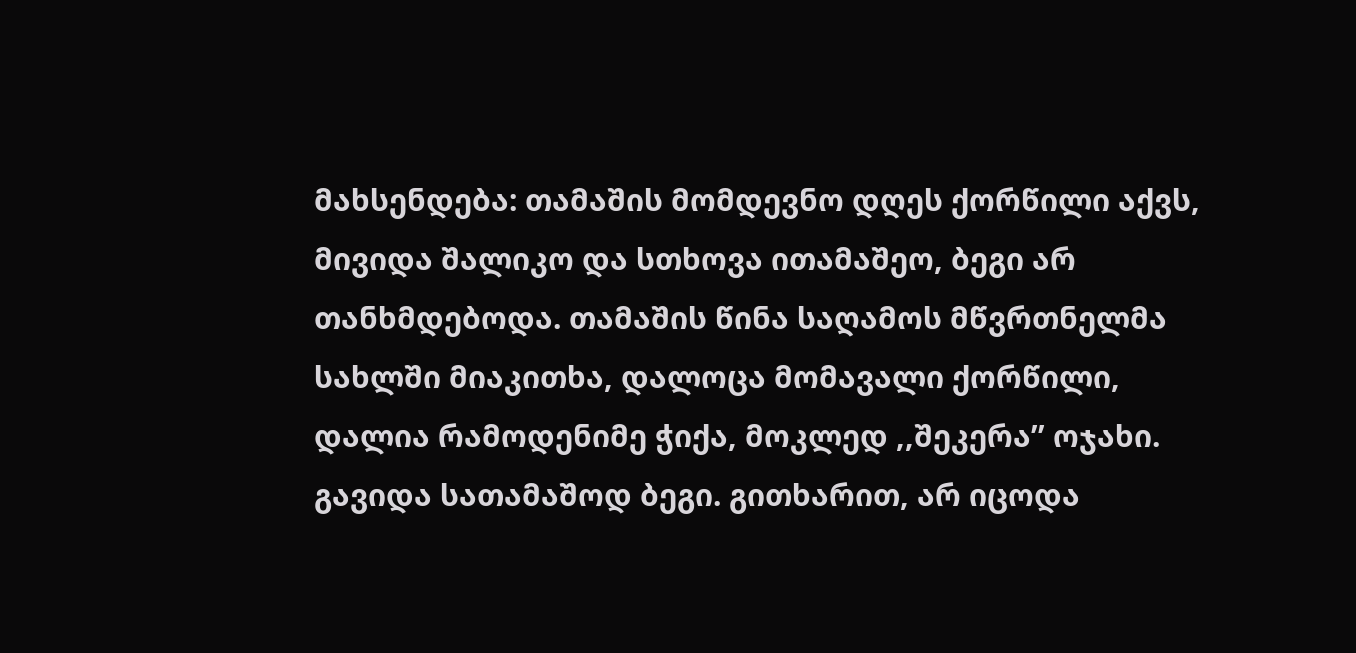მახსენდება: თამაშის მომდევნო დღეს ქორწილი აქვს, მივიდა შალიკო და სთხოვა ითამაშეო, ბეგი არ თანხმდებოდა. თამაშის წინა საღამოს მწვრთნელმა სახლში მიაკითხა, დალოცა მომავალი ქორწილი, დალია რამოდენიმე ჭიქა, მოკლედ ,,შეკერა’’ ოჯახი. გავიდა სათამაშოდ ბეგი. გითხარით, არ იცოდა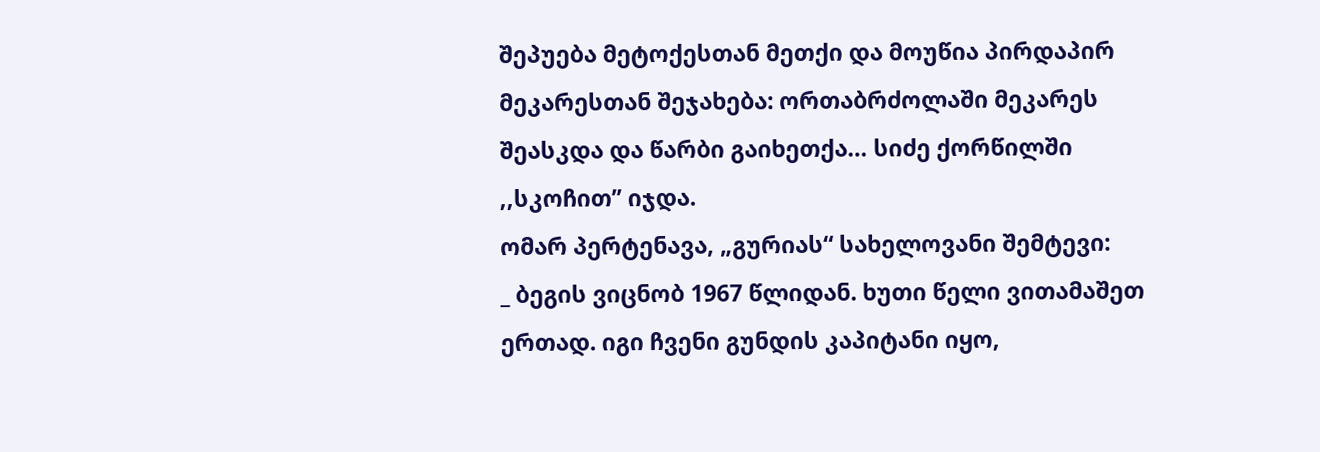შეპუება მეტოქესთან მეთქი და მოუწია პირდაპირ მეკარესთან შეჯახება: ორთაბრძოლაში მეკარეს შეასკდა და წარბი გაიხეთქა… სიძე ქორწილში ,,სკოჩით’’ იჯდა.
ომარ პერტენავა, „გურიას“ სახელოვანი შემტევი:
_ ბეგის ვიცნობ 1967 წლიდან. ხუთი წელი ვითამაშეთ ერთად. იგი ჩვენი გუნდის კაპიტანი იყო,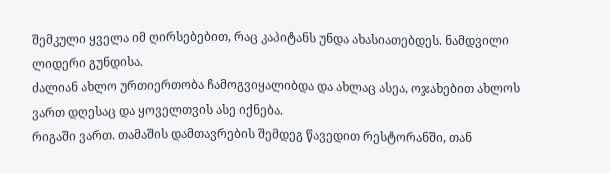შემკული ყველა იმ ღირსებებით, რაც კაპიტანს უნდა ახასიათებდეს. ნამდვილი ლიდერი გუნდისა.
ძალიან ახლო ურთიერთობა ჩამოგვიყალიბდა და ახლაც ასეა, ოჯახებით ახლოს ვართ დღესაც და ყოველთვის ასე იქნება.
რიგაში ვართ. თამაშის დამთავრების შემდეგ წავედით რესტორანში, თან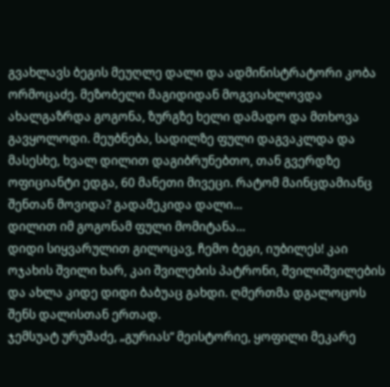გვახლავს ბეგის მეუღლე დალი და ადმინისტრატორი კობა ორმოცაძე. მეზობელი მაგიდიდან მოგვიახლოვდა ახალგაზრდა გოგონა, ზურგზე ხელი დამადო და მთხოვა გავყოლოდი. მეუბნება, სადილზე ფული დაგვაკლდა და მასესხე, ხვალ დილით დაგიბრუნებთო, თან გვერდზე ოფიციანტი ედგა, 60 მანეთი მივეცი. რატომ მაინცდამიანც შენთან მოვიდა? გადამეკიდა დალი…
დილით იმ გოგონამ ფული მომიტანა…
დიდი სიყვარულით გილოცავ, ჩემო ბეგი, იუბილეს! კაი ოჯახის შვილი ხარ, კაი შვილების პატრონი, შვილიშვილების და ახლა კიდე დიდი ბაბუაც გახდი. ღმერთმა დგალოცოს შენს დალისთან ერთად.
ჯემსუატ ურუშაძე, „გურიას“ მეისტორიე, ყოფილი მეკარე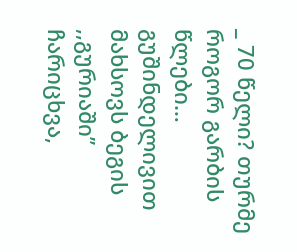_ 70 წელი? თურმე როგორ გარბის წლები… გუშინდელივით მახსოვს ბეგის ,,გურიაში’’ ჩარიცხვა,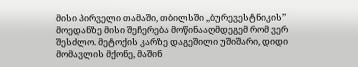მისი პირველი თამაში, თბილსში ,,ბურევესტნიკის’’ მოედანზე მისი შეჩერება მოწინააღმდეგემ რომ ვერ შესძლო. მეტოქის კარზე დაგეშილი უშიშარი, დიდი მომავლის მქონე, მაშინ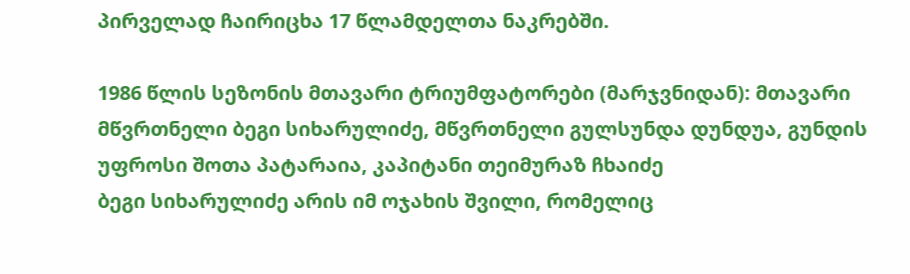პირველად ჩაირიცხა 17 წლამდელთა ნაკრებში.

1986 წლის სეზონის მთავარი ტრიუმფატორები (მარჯვნიდან): მთავარი მწვრთნელი ბეგი სიხარულიძე, მწვრთნელი გულსუნდა დუნდუა, გუნდის უფროსი შოთა პატარაია, კაპიტანი თეიმურაზ ჩხაიძე
ბეგი სიხარულიძე არის იმ ოჯახის შვილი, რომელიც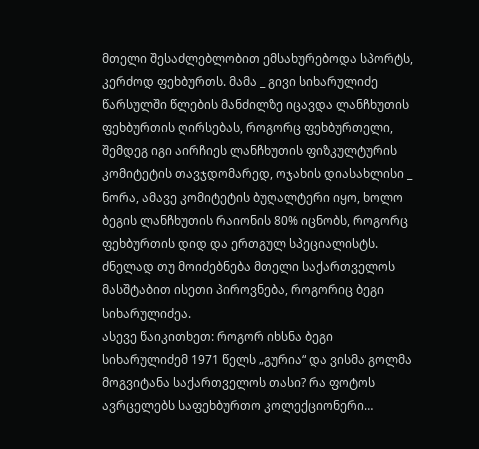მთელი შესაძლებლობით ემსახურებოდა სპორტს, კერძოდ ფეხბურთს. მამა _ გივი სიხარულიძე წარსულში წლების მანძილზე იცავდა ლანჩხუთის ფეხბურთის ღირსებას, როგორც ფეხბურთელი, შემდეგ იგი აირჩიეს ლანჩხუთის ფიზკულტურის კომიტეტის თავჯდომარედ, ოჯახის დიასახლისი _ ნორა, ამავე კომიტეტის ბუღალტერი იყო, ხოლო ბეგის ლანჩხუთის რაიონის 80% იცნობს, როგორც ფეხბურთის დიდ და ერთგულ სპეციალისტს. ძნელად თუ მოიძებნება მთელი საქართველოს მასშტაბით ისეთი პიროვნება, როგორიც ბეგი სიხარულიძეა.
ასევე წაიკითხეთ: როგორ იხსნა ბეგი სიხარულიძემ 1971 წელს „გურია“ და ვისმა გოლმა მოგვიტანა საქართველოს თასი? რა ფოტოს ავრცელებს საფეხბურთო კოლექციონერი…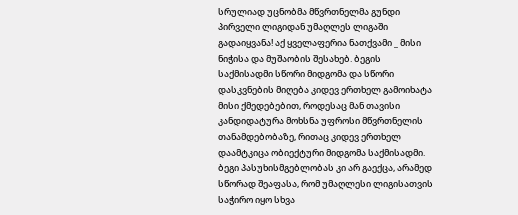სრულიად უცნობმა მწვრთნელმა გუნდი პირველი ლიგიდან უმაღლეს ლიგაში გადაიყვანა! აქ ყველაფერია ნათქვამი _ მისი ნიჭისა და მუშაობის შესახებ. ბეგის საქმისადმი სწორი მიდგომა და სწორი დასკვნების მიღება კიდევ ერთხელ გამოიხატა მისი ქმედებებით, როდესაც მან თავისი კანდიდატურა მოხსნა უფროსი მწვრთნელის თანამდებობაზე, რითაც კიდევ ერთხელ დაამტკიცა ობიექტური მიდგომა საქმისადმი. ბეგი პასუხისმგებლობას კი არ გაექცა, არამედ სწორად შეაფასა, რომ უმაღლესი ლიგისათვის საჭირო იყო სხვა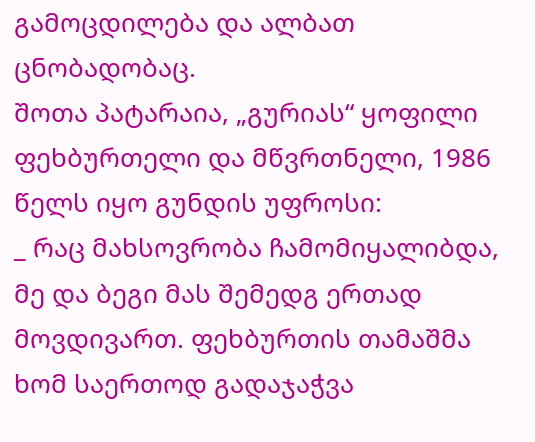გამოცდილება და ალბათ ცნობადობაც.
შოთა პატარაია, „გურიას“ ყოფილი ფეხბურთელი და მწვრთნელი, 1986 წელს იყო გუნდის უფროსი:
_ რაც მახსოვრობა ჩამომიყალიბდა, მე და ბეგი მას შემედგ ერთად მოვდივართ. ფეხბურთის თამაშმა ხომ საერთოდ გადაჯაჭვა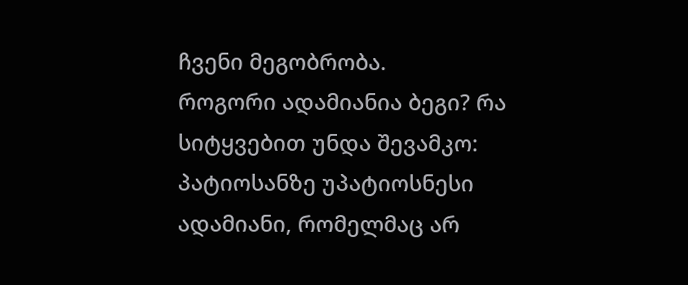ჩვენი მეგობრობა.
როგორი ადამიანია ბეგი? რა სიტყვებით უნდა შევამკო: პატიოსანზე უპატიოსნესი ადამიანი, რომელმაც არ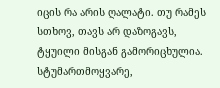იცის რა არის ღალატი. თუ რამეს სთხოვ, თავს არ დაზოგავს, ტყუილი მისგან გამორიცხულია. სტუმართმოყვარე,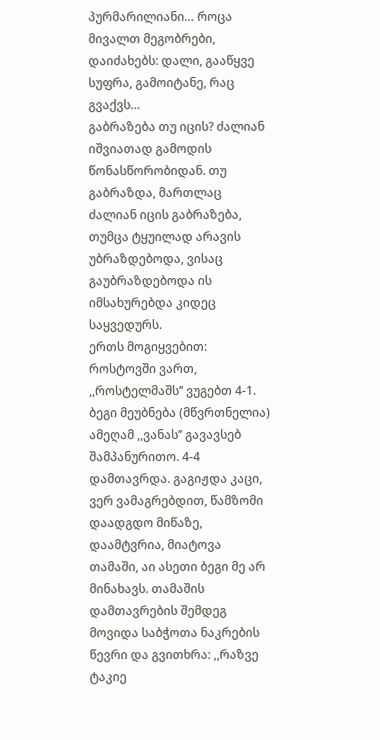პურმარილიანი… როცა მივალთ მეგობრები, დაიძახებს: დალი, გააწყვე სუფრა, გამოიტანე, რაც გვაქვს…
გაბრაზება თუ იცის? ძალიან იშვიათად გამოდის წონასწორობიდან. თუ გაბრაზდა, მართლაც ძალიან იცის გაბრაზება, თუმცა ტყუილად არავის უბრაზდებოდა, ვისაც გაუბრაზდებოდა ის იმსახურებდა კიდეც საყვედურს.
ერთს მოგიყვებით: როსტოვში ვართ, ,,როსტელმაშს’’ ვუგებთ 4-1. ბეგი მეუბნება (მწვრთნელია) ამეღამ ,,ვანას’’ გავავსებ შამპანურითო. 4-4 დამთავრდა. გაგიჟდა კაცი, ვერ ვამაგრებდით, წამზომი დაადგდო მიწაზე, დაამტვრია, მიატოვა თამაში, აი ასეთი ბეგი მე არ მინახავს. თამაშის დამთავრების შემდეგ მოვიდა საბჭოთა ნაკრების წევრი და გვითხრა: ,,რაზვე ტაკიე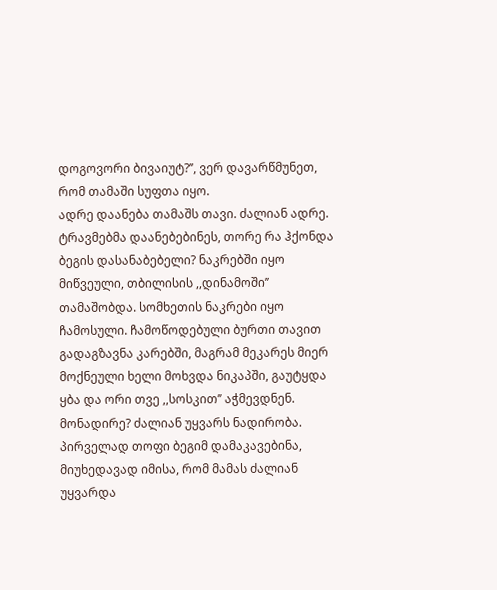დოგოვორი ბივაიუტ?’’, ვერ დავარწმუნეთ, რომ თამაში სუფთა იყო.
ადრე დაანება თამაშს თავი. ძალიან ადრე. ტრავმებმა დაანებებინეს, თორე რა ჰქონდა ბეგის დასანაბებელი? ნაკრებში იყო მიწვეული, თბილისის ,,დინამოში’’ თამაშობდა. სომხეთის ნაკრები იყო ჩამოსული. ჩამოწოდებული ბურთი თავით გადაგზავნა კარებში, მაგრამ მეკარეს მიერ მოქნეული ხელი მოხვდა ნიკაპში, გაუტყდა ყბა და ორი თვე ,,სოსკით’’ აჭმევდნენ.
მონადირე? ძალიან უყვარს ნადირობა. პირველად თოფი ბეგიმ დამაკავებინა, მიუხედავად იმისა, რომ მამას ძალიან უყვარდა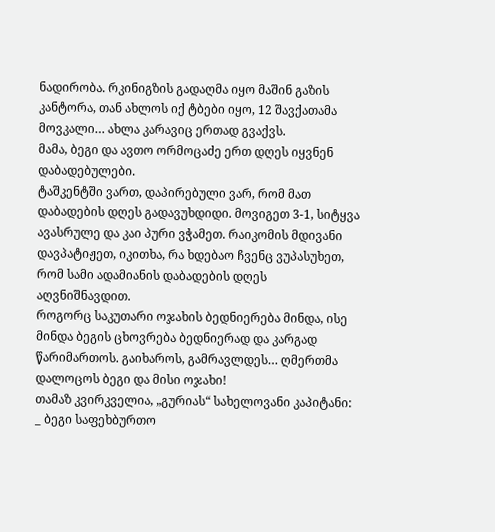ნადირობა. რკინიგზის გადაღმა იყო მაშინ გაზის კანტორა, თან ახლოს იქ ტბები იყო, 12 შავქათამა მოვკალი… ახლა კარავიც ერთად გვაქვს.
მამა, ბეგი და ავთო ორმოცაძე ერთ დღეს იყვნენ დაბადებულები.
ტაშკენტში ვართ, დაპირებული ვარ, რომ მათ დაბადების დღეს გადავუხდიდი. მოვიგეთ 3-1, სიტყვა ავასრულე და კაი პური ვჭამეთ. რაიკომის მდივანი დავპატიჟეთ, იკითხა, რა ხდებაო ჩვენც ვუპასუხეთ, რომ სამი ადამიანის დაბადების დღეს აღვნიშნავდით.
როგორც საკუთარი ოჯახის ბედნიერება მინდა, ისე მინდა ბეგის ცხოვრება ბედნიერად და კარგად წარიმართოს. გაიხაროს, გამრავლდეს… ღმერთმა დალოცოს ბეგი და მისი ოჯახი!
თამაზ კვირკველია, „გურიას“ სახელოვანი კაპიტანი:
_ ბეგი საფეხბურთო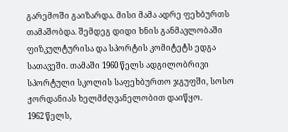გარემოში გაიზარდა. მისი მამა ადრე ფეხბურთს თამაშობდა. შემდეგ დიდი ხნის განმავლობაში ფიზკულტურისა და სპორტის კომიტეტს ედგა სათავეში. თამაში 1960 წელს ადგილობრივი სპორტული სკოლის საფეხბურთო ჯგუფში, სოსო ჟორდანიას ხელმძღვანელობით დაიწყო.
1962 წელს,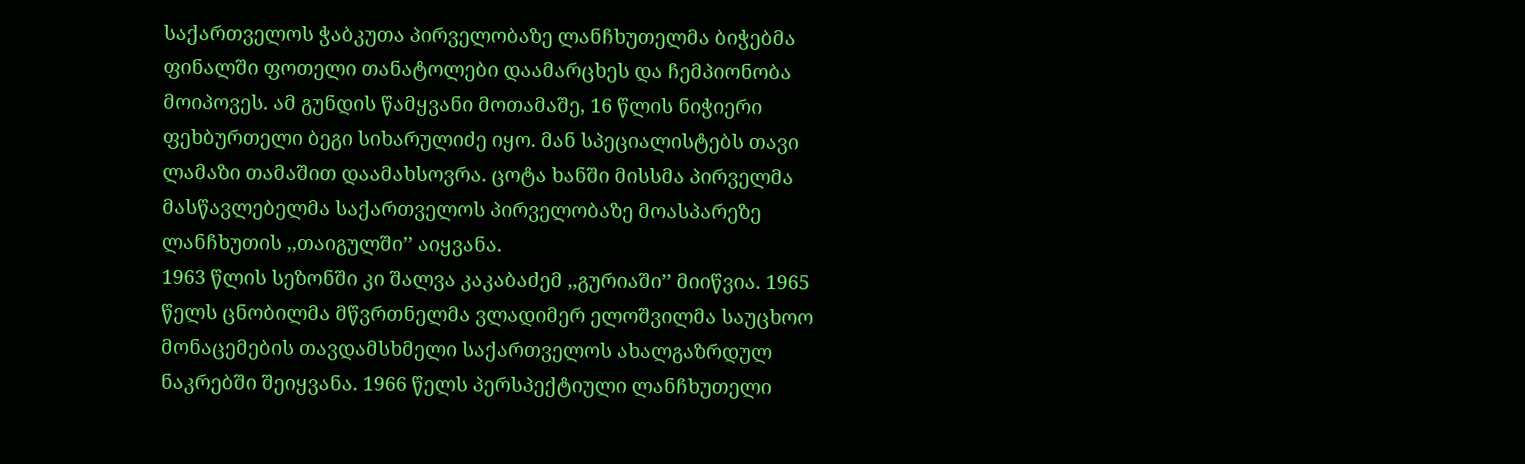საქართველოს ჭაბკუთა პირველობაზე ლანჩხუთელმა ბიჭებმა ფინალში ფოთელი თანატოლები დაამარცხეს და ჩემპიონობა მოიპოვეს. ამ გუნდის წამყვანი მოთამაშე, 16 წლის ნიჭიერი ფეხბურთელი ბეგი სიხარულიძე იყო. მან სპეციალისტებს თავი ლამაზი თამაშით დაამახსოვრა. ცოტა ხანში მისსმა პირველმა მასწავლებელმა საქართველოს პირველობაზე მოასპარეზე ლანჩხუთის ,,თაიგულში’’ აიყვანა.
1963 წლის სეზონში კი შალვა კაკაბაძემ ,,გურიაში’’ მიიწვია. 1965 წელს ცნობილმა მწვრთნელმა ვლადიმერ ელოშვილმა საუცხოო მონაცემების თავდამსხმელი საქართველოს ახალგაზრდულ ნაკრებში შეიყვანა. 1966 წელს პერსპექტიული ლანჩხუთელი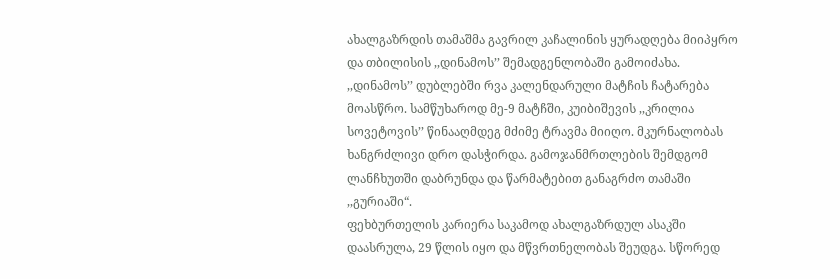ახალგაზრდის თამაშმა გავრილ კაჩალინის ყურადღება მიიპყრო და თბილისის ,,დინამოს’’ შემადგენლობაში გამოიძახა.
,,დინამოს’’ დუბლებში რვა კალენდარული მატჩის ჩატარება მოასწრო. სამწუხაროდ მე-9 მატჩში, კუიბიშევის ,,კრილია სოვეტოვის’’ წინააღმდეგ მძიმე ტრავმა მიიღო. მკურნალობას ხანგრძლივი დრო დასჭირდა. გამოჯანმრთლების შემდგომ ლანჩხუთში დაბრუნდა და წარმატებით განაგრძო თამაში ,,გურიაში“.
ფეხბურთელის კარიერა საკამოდ ახალგაზრდულ ასაკში დაასრულა, 29 წლის იყო და მწვრთნელობას შეუდგა. სწორედ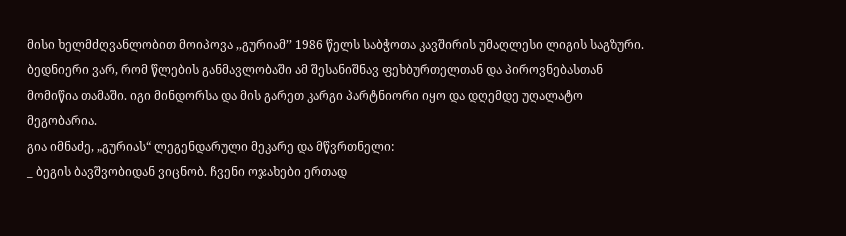მისი ხელმძღვანლობით მოიპოვა ,,გურიამ’’ 1986 წელს საბჭოთა კავშირის უმაღლესი ლიგის საგზური.
ბედნიერი ვარ, რომ წლების განმავლობაში ამ შესანიშნავ ფეხბურთელთან და პიროვნებასთან მომიწია თამაში. იგი მინდორსა და მის გარეთ კარგი პარტნიორი იყო და დღემდე უღალატო მეგობარია.
გია იმნაძე, „გურიას“ ლეგენდარული მეკარე და მწვრთნელი:
_ ბეგის ბავშვობიდან ვიცნობ. ჩვენი ოჯახები ერთად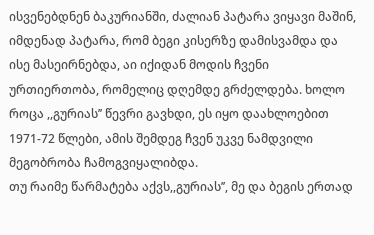ისვენებდნენ ბაკურიანში, ძალიან პატარა ვიყავი მაშინ, იმდენად პატარა, რომ ბეგი კისერზე დამისვამდა და ისე მასეირნებდა, აი იქიდან მოდის ჩვენი ურთიერთობა, რომელიც დღემდე გრძელდება. ხოლო როცა ,,გურიას’’ წევრი გავხდი, ეს იყო დაახლოებით 1971-72 წლები, ამის შემდეგ ჩვენ უკვე ნამდვილი მეგობრობა ჩამოგვიყალიბდა.
თუ რაიმე წარმატება აქვს,,გურიას’’, მე და ბეგის ერთად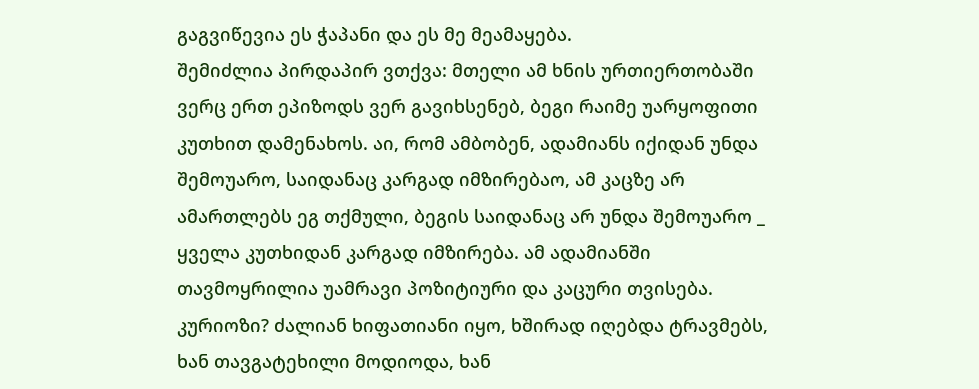გაგვიწევია ეს ჭაპანი და ეს მე მეამაყება.
შემიძლია პირდაპირ ვთქვა: მთელი ამ ხნის ურთიერთობაში ვერც ერთ ეპიზოდს ვერ გავიხსენებ, ბეგი რაიმე უარყოფითი კუთხით დამენახოს. აი, რომ ამბობენ, ადამიანს იქიდან უნდა შემოუარო, საიდანაც კარგად იმზირებაო, ამ კაცზე არ ამართლებს ეგ თქმული, ბეგის საიდანაც არ უნდა შემოუარო _ ყველა კუთხიდან კარგად იმზირება. ამ ადამიანში თავმოყრილია უამრავი პოზიტიური და კაცური თვისება.
კურიოზი? ძალიან ხიფათიანი იყო, ხშირად იღებდა ტრავმებს, ხან თავგატეხილი მოდიოდა, ხან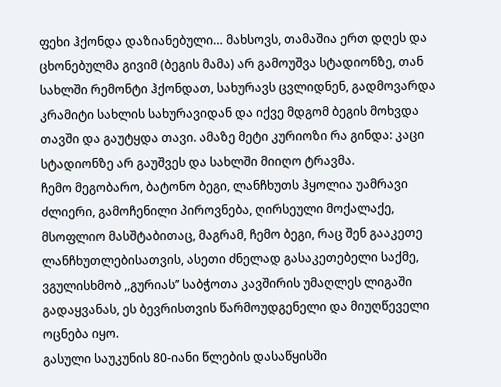ფეხი ჰქონდა დაზიანებული… მახსოვს, თამაშია ერთ დღეს და ცხონებულმა გივიმ (ბეგის მამა) არ გამოუშვა სტადიონზე, თან სახლში რემონტი ჰქონდათ, სახურავს ცვლიდნენ, გადმოვარდა კრამიტი სახლის სახურავიდან და იქვე მდგომ ბეგის მოხვდა თავში და გაუტყდა თავი. ამაზე მეტი კურიოზი რა გინდა: კაცი სტადიონზე არ გაუშვეს და სახლში მიიღო ტრავმა.
ჩემო მეგობარო, ბატონო ბეგი, ლანჩხუთს ჰყოლია უამრავი ძლიერი, გამოჩენილი პიროვნება, ღირსეული მოქალაქე, მსოფლიო მასშტაბითაც, მაგრამ, ჩემო ბეგი, რაც შენ გააკეთე ლანჩხუთლებისათვის, ასეთი ძნელად გასაკეთებელი საქმე, ვგულისხმობ ,,გურიას’’ საბჭოთა კავშირის უმაღლეს ლიგაში გადაყვანას, ეს ბევრისთვის წარმოუდგენელი და მიუღწეველი ოცნება იყო.
გასული საუკუნის 80-იანი წლების დასაწყისში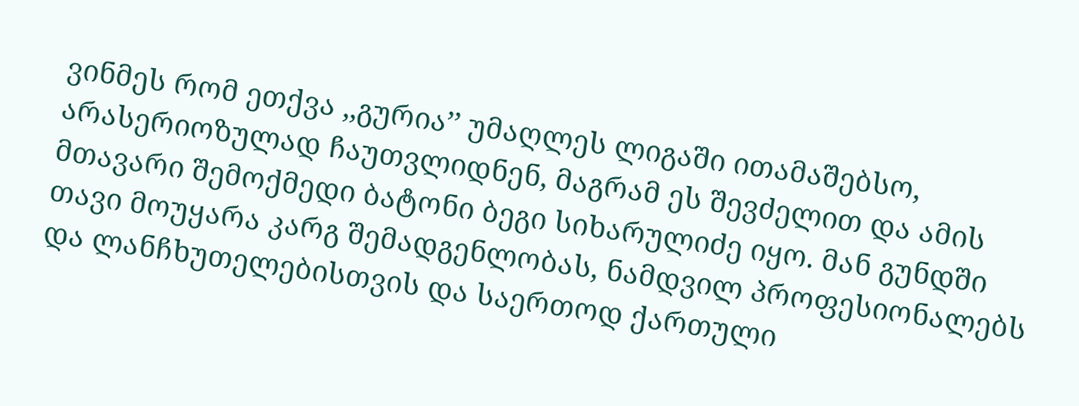ვინმეს რომ ეთქვა ,,გურია’’ უმაღლეს ლიგაში ითამაშებსო, არასერიოზულად ჩაუთვლიდნენ, მაგრამ ეს შევძელით და ამის მთავარი შემოქმედი ბატონი ბეგი სიხარულიძე იყო. მან გუნდში თავი მოუყარა კარგ შემადგენლობას, ნამდვილ პროფესიონალებს და ლანჩხუთელებისთვის და საერთოდ ქართული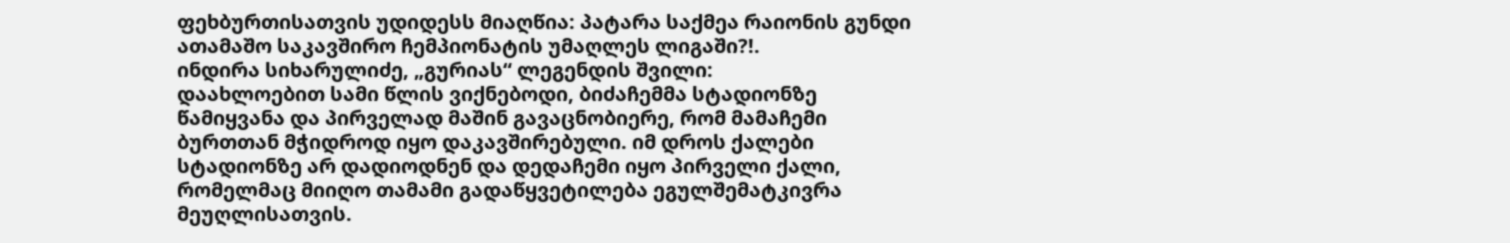ფეხბურთისათვის უდიდესს მიაღწია: პატარა საქმეა რაიონის გუნდი ათამაშო საკავშირო ჩემპიონატის უმაღლეს ლიგაში?!.
ინდირა სიხარულიძე, „გურიას“ ლეგენდის შვილი:
დაახლოებით სამი წლის ვიქნებოდი, ბიძაჩემმა სტადიონზე წამიყვანა და პირველად მაშინ გავაცნობიერე, რომ მამაჩემი ბურთთან მჭიდროდ იყო დაკავშირებული. იმ დროს ქალები სტადიონზე არ დადიოდნენ და დედაჩემი იყო პირველი ქალი, რომელმაც მიიღო თამამი გადაწყვეტილება ეგულშემატკივრა მეუღლისათვის.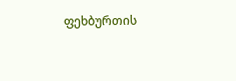ფეხბურთის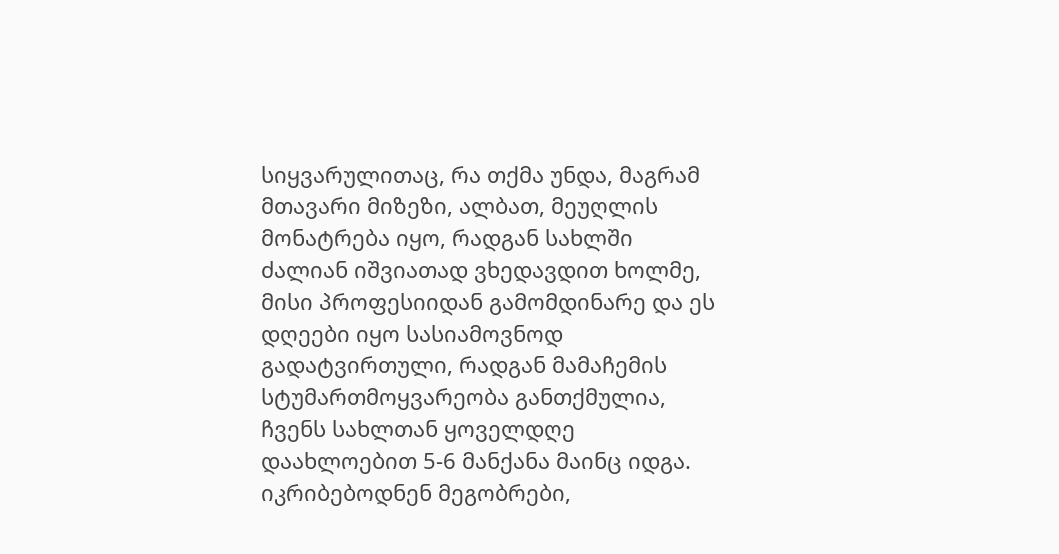სიყვარულითაც, რა თქმა უნდა, მაგრამ მთავარი მიზეზი, ალბათ, მეუღლის მონატრება იყო, რადგან სახლში ძალიან იშვიათად ვხედავდით ხოლმე, მისი პროფესიიდან გამომდინარე და ეს დღეები იყო სასიამოვნოდ გადატვირთული, რადგან მამაჩემის სტუმართმოყვარეობა განთქმულია, ჩვენს სახლთან ყოველდღე დაახლოებით 5-6 მანქანა მაინც იდგა. იკრიბებოდნენ მეგობრები,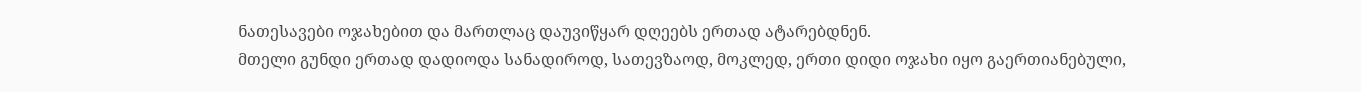ნათესავები ოჯახებით და მართლაც დაუვიწყარ დღეებს ერთად ატარებდნენ.
მთელი გუნდი ერთად დადიოდა სანადიროდ, სათევზაოდ, მოკლედ, ერთი დიდი ოჯახი იყო გაერთიანებული,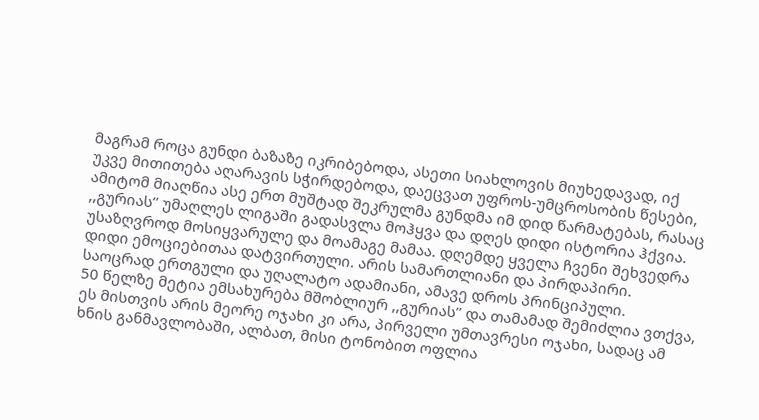მაგრამ როცა გუნდი ბაზაზე იკრიბებოდა, ასეთი სიახლოვის მიუხედავად, იქ უკვე მითითება აღარავის სჭირდებოდა, დაეცვათ უფროს-უმცროსობის წესები, ამიტომ მიაღწია ასე ერთ მუშტად შეკრულმა გუნდმა იმ დიდ წარმატებას, რასაც ,,გურიას’’ უმაღლეს ლიგაში გადასვლა მოჰყვა და დღეს დიდი ისტორია ჰქვია.
უსაზღვროდ მოსიყვარულე და მოამაგე მამაა. დღემდე ყველა ჩვენი შეხვედრა დიდი ემოციებითაა დატვირთული. არის სამართლიანი და პირდაპირი. საოცრად ერთგული და უღალატო ადამიანი, ამავე დროს პრინციპული.
50 წელზე მეტია ემსახურება მშობლიურ ,,გურიას’’ და თამამად შემიძლია ვთქვა, ეს მისთვის არის მეორე ოჯახი კი არა, პირველი უმთავრესი ოჯახი, სადაც ამ ხნის განმავლობაში, ალბათ, მისი ტონობით ოფლია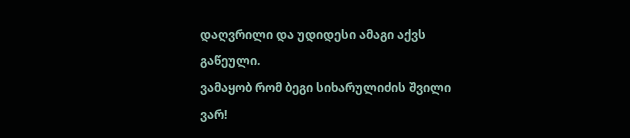დაღვრილი და უდიდესი ამაგი აქვს გაწეული.
ვამაყობ რომ ბეგი სიხარულიძის შვილი ვარ!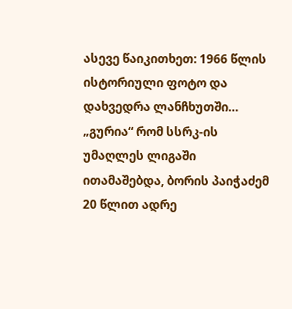ასევე წაიკითხეთ: 1966 წლის ისტორიული ფოტო და დახვედრა ლანჩხუთში… „გურია“ რომ სსრკ-ის უმაღლეს ლიგაში ითამაშებდა, ბორის პაიჭაძემ 20 წლით ადრე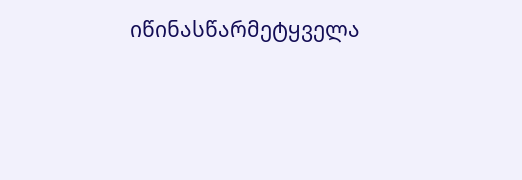იწინასწარმეტყველა